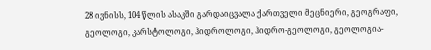28 ივნისს, 104 წლის ასაკში გარდაიცვალა ქართველი მეცნიერი, გეოგრაფი, გეოლოგი, კარსტოლოგი, ჰიდროლოგი, ჰიდრო-გეოლოგი, გეოლოგია-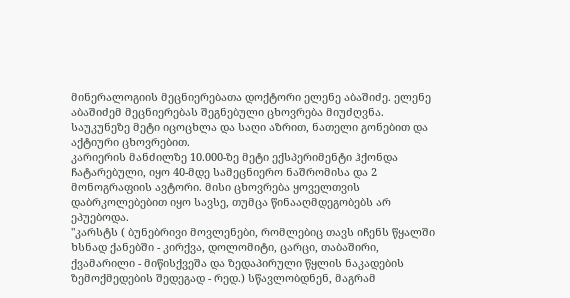მინერალოგიის მეცნიერებათა დოქტორი ელენე აბაშიძე. ელენე აბაშიძემ მეცნიერებას შეგნებული ცხოვრება მიუძღვნა. საუკუნეზე მეტი იცოცხლა და საღი აზრით, ნათელი გონებით და აქტიური ცხოვრებით.
კარიერის მანძილზე 10.000-ზე მეტი ექსპერიმენტი ჰქონდა ჩატარებული, იყო 40-მდე სამეცნიერო ნაშრომისა და 2 მონოგრაფიის ავტორი. მისი ცხოვრება ყოველთვის დაბრკოლებებით იყო სავსე, თუმცა წინააღმდეგობებს არ ეპუებოდა.
"კარსტს ( ბუნებრივი მოვლენები, რომლებიც თავს იჩენს წყალში ხსნად ქანებში - კირქვა, დოლომიტი, ცარცი, თაბაშირი, ქვამარილი - მიწისქვეშა და ზედაპირული წყლის ნაკადების ზემოქმედების შედეგად - რედ.) სწავლობდნენ, მაგრამ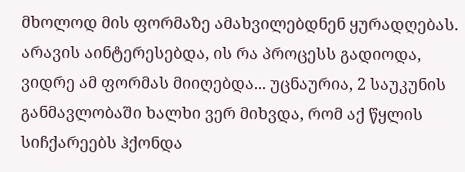მხოლოდ მის ფორმაზე ამახვილებდნენ ყურადღებას. არავის აინტერესებდა, ის რა პროცესს გადიოდა, ვიდრე ამ ფორმას მიიღებდა... უცნაურია, 2 საუკუნის განმავლობაში ხალხი ვერ მიხვდა, რომ აქ წყლის სიჩქარეებს ჰქონდა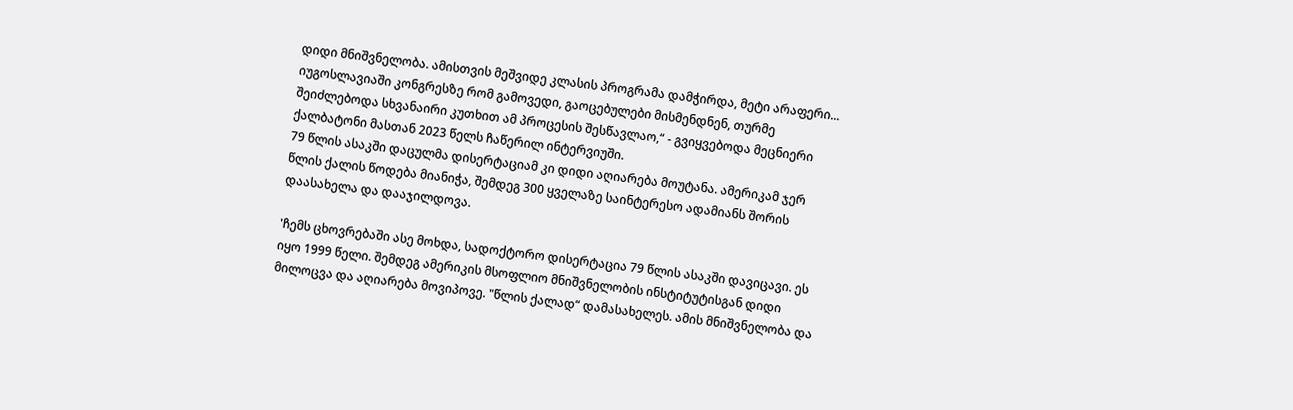დიდი მნიშვნელობა. ამისთვის მეშვიდე კლასის პროგრამა დამჭირდა, მეტი არაფერი... იუგოსლავიაში კონგრესზე რომ გამოვედი, გაოცებულები მისმენდნენ, თურმე შეიძლებოდა სხვანაირი კუთხით ამ პროცესის შესწავლაო,“ - გვიყვებოდა მეცნიერი ქალბატონი მასთან 2023 წელს ჩაწერილ ინტერვიუში.
79 წლის ასაკში დაცულმა დისერტაციამ კი დიდი აღიარება მოუტანა. ამერიკამ ჯერ წლის ქალის წოდება მიანიჭა, შემდეგ 300 ყველაზე საინტერესო ადამიანს შორის დაასახელა და დააჯილდოვა.

'ჩემს ცხოვრებაში ასე მოხდა, სადოქტორო დისერტაცია 79 წლის ასაკში დავიცავი. ეს იყო 1999 წელი. შემდეგ ამერიკის მსოფლიო მნიშვნელობის ინსტიტუტისგან დიდი მილოცვა და აღიარება მოვიპოვე. "წლის ქალად“ დამასახელეს. ამის მნიშვნელობა და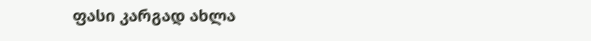ფასი კარგად ახლა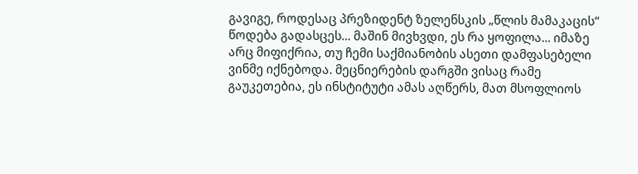გავიგე, როდესაც პრეზიდენტ ზელენსკის „წლის მამაკაცის“ წოდება გადასცეს... მაშინ მივხვდი, ეს რა ყოფილა... იმაზე არც მიფიქრია, თუ ჩემი საქმიანობის ასეთი დამფასებელი ვინმე იქნებოდა. მეცნიერების დარგში ვისაც რამე გაუკეთებია, ეს ინსტიტუტი ამას აღწერს, მათ მსოფლიოს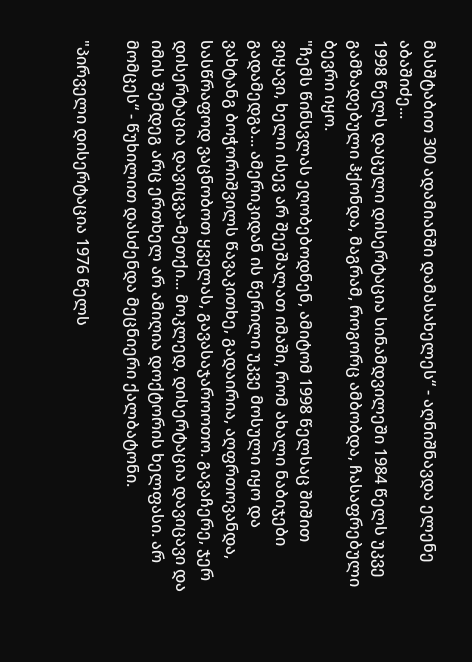მასშტაბით 300 ადამიანში დამასახელეს“ - აღნიშნავდა ელენე აბაშიძე...
1998 წელს დაცული დისერტაცია სინამდვილეში 1984 წელს უკვე გამზადებული ჰქონდა, მაგრამ, როგორც ამბობდა, ჩასაფრებული ბევრი იყო.
"ჩემს წინსვლას ეღობებოდნენ, ამიტომ 1998 წელსაც შიშით ვიყავი, ხელი ისევ არ შეეშალათ იმაში, რომ ახალი ნაბიჯები გადამედგა... ამერიკიდან ის წერილი უკვე მოსული იყო და ვახტანგ ბოჭორიშვილს წავაკითხე, გადაირია, აღფრთოვანდა, სასწრაფოდ ვაცნობოთ ყველას, გავასაჯაროოთო. გავაჩერე, ჯერ დისერტაცია დავიცვა-მეთქი... მოკლედ, დისერტაცია დავიცავი და იმის შემდეგ არც ერთხელ არ ამიღია დოქტორის ხელფასი. არ მომცეს“ - წუხილით დასძენდა მეცნიერი ქალბატონი.

"პირველი დისერტაცია 1976 წელს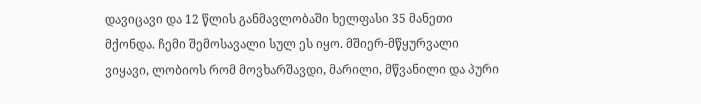დავიცავი და 12 წლის განმავლობაში ხელფასი 35 მანეთი მქონდა. ჩემი შემოსავალი სულ ეს იყო. მშიერ-მწყურვალი ვიყავი, ლობიოს რომ მოვხარშავდი, მარილი, მწვანილი და პური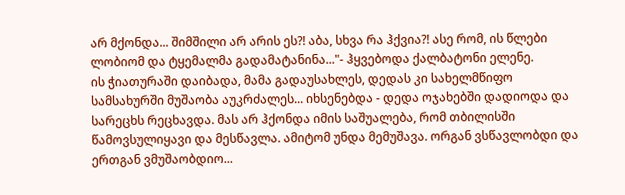არ მქონდა... შიმშილი არ არის ეს?! აბა, სხვა რა ჰქვია?! ასე რომ, ის წლები ლობიომ და ტყემალმა გადამატანინა..."- ჰყვებოდა ქალბატონი ელენე.
ის ჭიათურაში დაიბადა, მამა გადაუსახლეს, დედას კი სახელმწიფო სამსახურში მუშაობა აუკრძალეს... იხსენებდა - დედა ოჯახებში დადიოდა და სარეცხს რეცხავდა. მას არ ჰქონდა იმის საშუალება, რომ თბილისში წამოვსულიყავი და მესწავლა. ამიტომ უნდა მემუშავა. ორგან ვსწავლობდი და ერთგან ვმუშაობდიო...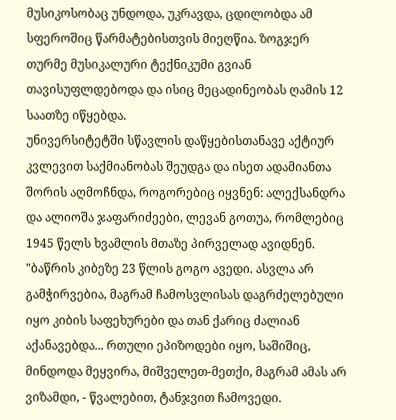მუსიკოსობაც უნდოდა, უკრავდა, ცდილობდა ამ სფეროშიც წარმატებისთვის მიეღწია. ზოგჯერ თურმე მუსიკალური ტექნიკუმი გვიან თავისუფლდებოდა და ისიც მეცადინეობას ღამის 12 საათზე იწყებდა.
უნივერსიტეტში სწავლის დაწყებისთანავე აქტიურ კვლევით საქმიანობას შეუდგა და ისეთ ადამიანთა შორის აღმოჩნდა, როგორებიც იყვნენ: ალექსანდრა და ალიოშა ჯაფარიძეები, ლევან გოთუა, რომლებიც 1945 წელს ხვამლის მთაზე პირველად ავიდნენ.
"ბაწრის კიბეზე 23 წლის გოგო ავედი. ასვლა არ გამჭირვებია, მაგრამ ჩამოსვლისას დაგრძელებული იყო კიბის საფეხურები და თან ქარიც ძალიან აქანავებდა... რთული ეპიზოდები იყო, საშიშიც, მინდოდა მეყვირა, მიშველეთ-მეთქი, მაგრამ ამას არ ვიზამდი, - წვალებით, ტანჯვით ჩამოვედი.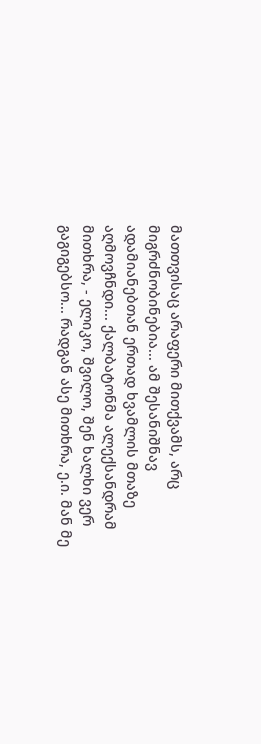მათთვისაც არაფერი მითქვამს, არც მიგრძნობინებია... ამ შესანიშნავ ადამიანებთან ერთად ხვამლის მთაზე აღმოვჩნდი... ქალბატონმა ალექსანდრამ მითხრა, - ელიკო, შვილო, შენ ხალხი ვერ გაგიგებსო... რადგან ასე მითხრა, ე.ი. მან მე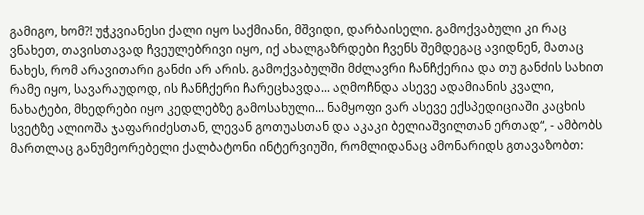გამიგო, ხომ?! უჭკვიანესი ქალი იყო საქმიანი, მშვიდი, დარბაისელი. გამოქვაბული კი რაც ვნახეთ, თავისთავად ჩვეულებრივი იყო, იქ ახალგაზრდები ჩვენს შემდეგაც ავიდნენ, მათაც ნახეს, რომ არავითარი განძი არ არის. გამოქვაბულში მძლავრი ჩანჩქერია და თუ განძის სახით რამე იყო, სავარაუდოდ, ის ჩანჩქერი ჩარეცხავდა... აღმოჩნდა ასევე ადამიანის კვალი, ნახატები, მხედრები იყო კედლებზე გამოსახული... ნამყოფი ვარ ასევე ექსპედიციაში კაცხის სვეტზე ალიოშა ჯაფარიძესთან, ლევან გოთუასთან და აკაკი ბელიაშვილთან ერთად“, - ამბობს მართლაც განუმეორებელი ქალბატონი ინტერვიუში, რომლიდანაც ამონარიდს გთავაზობთ: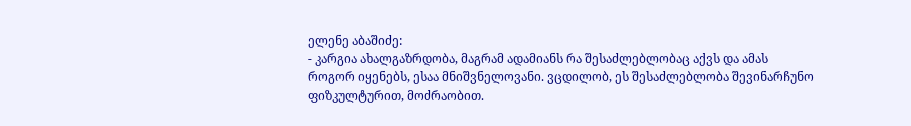ელენე აბაშიძე:
- კარგია ახალგაზრდობა, მაგრამ ადამიანს რა შესაძლებლობაც აქვს და ამას როგორ იყენებს, ესაა მნიშვნელოვანი. ვცდილობ, ეს შესაძლებლობა შევინარჩუნო ფიზკულტურით, მოძრაობით.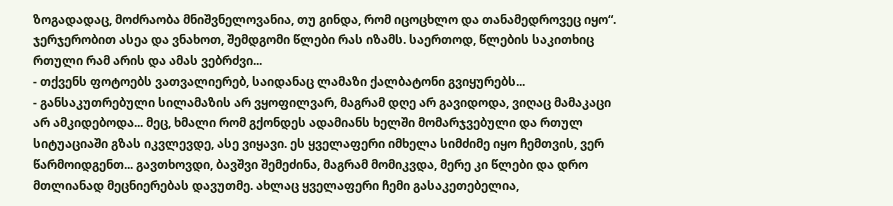ზოგადადაც, მოძრაობა მნიშვნელოვანია, თუ გინდა, რომ იცოცხლო და თანამედროვეც იყო“. ჯერჯერობით ასეა და ვნახოთ, შემდგომი წლები რას იზამს. საერთოდ, წლების საკითხიც რთული რამ არის და ამას ვებრძვი...
- თქვენს ფოტოებს ვათვალიერებ, საიდანაც ლამაზი ქალბატონი გვიყურებს...
- განსაკუთრებული სილამაზის არ ვყოფილვარ, მაგრამ დღე არ გავიდოდა, ვიღაც მამაკაცი არ ამკიდებოდა... მეც, ხმალი რომ გქონდეს ადამიანს ხელში მომარჯვებული და რთულ სიტუაციაში გზას იკვლევდე, ასე ვიყავი. ეს ყველაფერი იმხელა სიმძიმე იყო ჩემთვის, ვერ წარმოიდგენთ... გავთხოვდი, ბავშვი შემეძინა, მაგრამ მომიკვდა, მერე კი წლები და დრო მთლიანად მეცნიერებას დავუთმე. ახლაც ყველაფერი ჩემი გასაკეთებელია,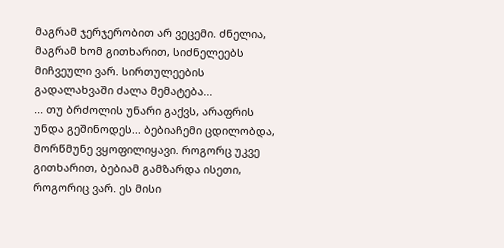მაგრამ ჯერჯერობით არ ვეცემი. ძნელია, მაგრამ ხომ გითხარით, სიძნელეებს მიჩვეული ვარ. სირთულეების გადალახვაში ძალა მემატება...
... თუ ბრძოლის უნარი გაქვს, არაფრის უნდა გეშინოდეს... ბებიაჩემი ცდილობდა, მორწმუნე ვყოფილიყავი. როგორც უკვე გითხარით, ბებიამ გამზარდა ისეთი, როგორიც ვარ. ეს მისი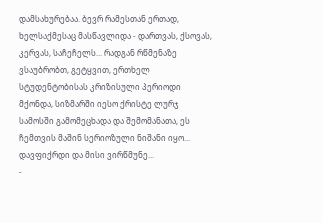დამსახურებაა. ბევრ რამესთან ერთად, ხელსაქმესაც მასწავლიდა - დართვას, ქსოვას, კერვას, საჩეჩელს... რადგან რწმენაზე ვსაუბრობთ, გეტყვით, ერთხელ სტუდენტობისას კრიზისული პერიოდი მქონდა, სიზმარში იესო ქრისტე ლურჯ სამოსში გამომეცხადა და შემომანათა, ეს ჩემთვის მაშინ სერიოზული ნიშანი იყო... დავფიქრდი და მისი ვირწმუნე...
-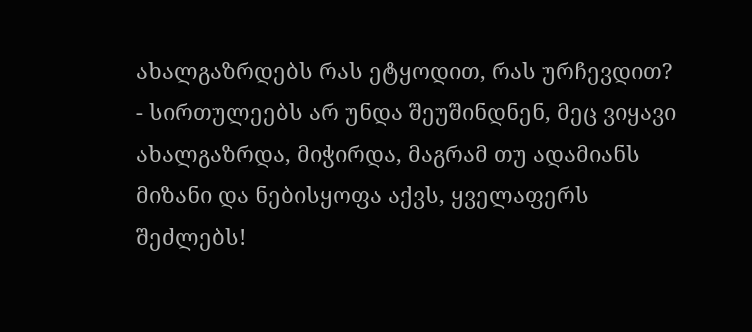ახალგაზრდებს რას ეტყოდით, რას ურჩევდით?
- სირთულეებს არ უნდა შეუშინდნენ, მეც ვიყავი ახალგაზრდა, მიჭირდა, მაგრამ თუ ადამიანს მიზანი და ნებისყოფა აქვს, ყველაფერს შეძლებს!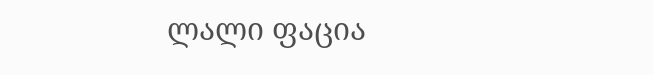ლალი ფაცია